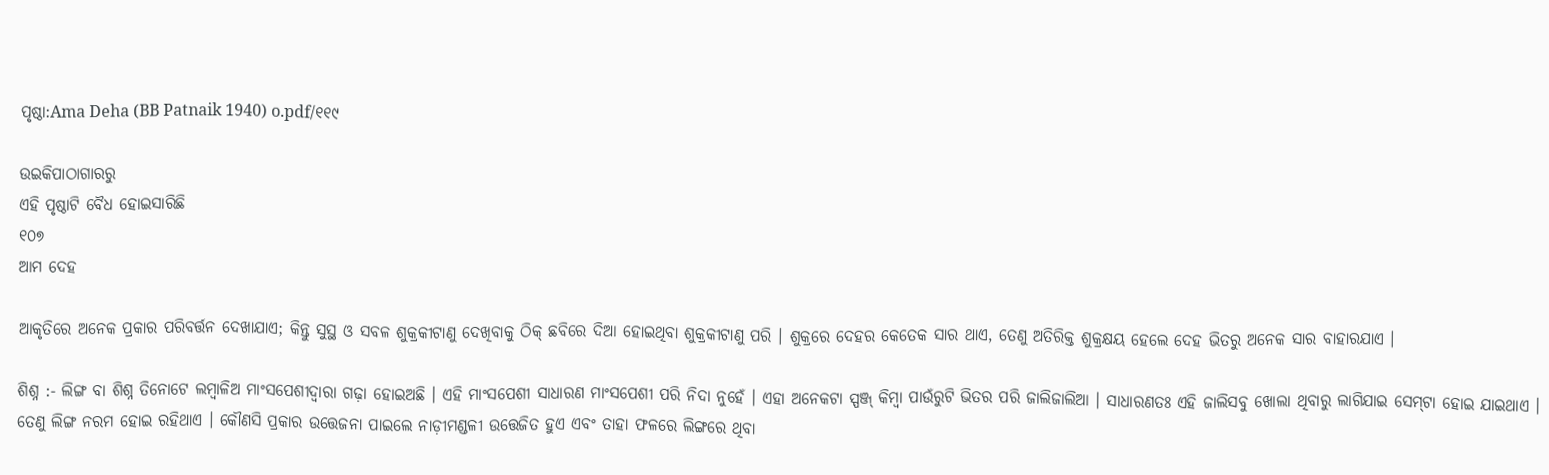ପୃଷ୍ଠା:Ama Deha (BB Patnaik 1940) o.pdf/୧୧୯

ଉଇକିପାଠାଗାର‌ରୁ
ଏହି ପୃଷ୍ଠାଟି ବୈଧ ହୋଇସାରିଛି
୧୦୭
ଆମ ଦେହ

ଆକୃତିରେ ଅନେକ ପ୍ରକାର ପରିବର୍ତ୍ତନ ଦେଖାଯାଏ; କିନ୍ତୁ ସୁସ୍ଥ ଓ ସବଳ ଶୁକ୍ରକୀଟାଣୁ ଦେଖିବାକୁ ଠିକ୍ ଛବିରେ ଦିଆ ହୋଇଥିବା ଶୁକ୍ରକୀଟାଣୁ ପରି । ଶୁକ୍ରରେ ଦେହର କେତେକ ସାର ଥାଏ, ତେଣୁ ଅତିରିକ୍ତ ଶୁକ୍ରକ୍ଷୟ ହେଲେ ଦେହ ଭିତରୁ ଅନେକ ସାର ବାହାରଯାଏ ।

ଶିଶ୍ନ :- ଲିଙ୍ଗ ବା ଶିଶ୍ନ ତିନୋଟେ ଲମ୍ବାଳିଅ ମାଂସପେଶୀଦ୍ୱାରା ଗଢ଼ା ହୋଇଅଛି । ଏହି ମାଂସପେଶୀ ସାଧାରଣ ମାଂସପେଶୀ ପରି ନିଦା ନୁହେଁ । ଏହା ଅନେକଟା ସ୍ପଞ୍ଜ୍ କିମ୍ବା ପାଉଁରୁଟି ଭିତର ପରି ଜାଲିଜାଲିଆ । ସାଧାରଣତଃ ଏହି ଜାଲିସବୁ ଖୋଲା ଥିବାରୁ ଲାଗିଯାଇ ସେମ୍‌ଟା ହୋଇ ଯାଇଥାଏ । ତେଣୁ ଲିଙ୍ଗ ନରମ ହୋଇ ରହିଥାଏ । କୌଣସି ପ୍ରକାର ଉତ୍ତେଜନା ପାଇଲେ ନାଡ଼ୀମଣ୍ଡଳୀ ଉତ୍ତେଜିତ ହୁଏ ଏବଂ ତାହା ଫଳରେ ଲିଙ୍ଗରେ ଥିବା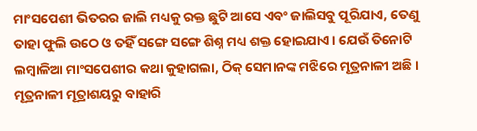ମାଂସପେଶୀ ଭିତରର ଜାଲି ମଧ୍ୟକୁ ରକ୍ତ ଛୁଟି ଆସେ ଏବଂ ଜାଲିସବୁ ପୂରିଯାଏ, ତେଣୁ ତାହା ଫୁଲି ଉଠେ ଓ ତହିଁ ସଙ୍ଗେ ସଙ୍ଗେ ଶିଶ୍ନ ମଧ୍ୟ ଶକ୍ତ ହୋଇଯାଏ । ଯେଉଁ ତିନୋଟି ଲମ୍ବାଳିଆ ମାଂସପେଶୀର କଥା କୁହାଗଲା, ଠିକ୍ ସେମାନଙ୍କ ମଝିରେ ମୂତ୍ରନାଳୀ ଅଛି । ମୂତ୍ରନାଳୀ ମୂତ୍ରାଶୟରୁ ବାହାରି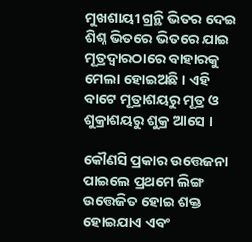ମୁଖଶାୟୀ ଗ୍ରନ୍ଥି ଭିତର ଦେଇ ଶିଶ୍ନ ଭିତରେ ଭିତରେ ଯାଇ ମୂତ୍ରଦ୍ୱାରଠାରେ ବାହାରକୁ ମେଲା ହୋଇଅଛି । ଏହି ବାଟେ ମୂତ୍ରାଶୟରୁ ମୂତ୍ର ଓ ଶୁକ୍ରାଶୟରୁ ଶୁକ୍ର ଆସେ ।

କୌଣସି ପ୍ରକାର ଉତ୍ତେଜନା ପାଇଲେ ପ୍ରଥମେ ଲିଙ୍ଗ ଉତ୍ତେଜିତ ହୋଇ ଶକ୍ତ ହୋଇଯାଏ ଏବଂ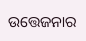ଉତ୍ତେଜନାର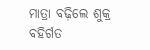ମାତ୍ରା ବଢ଼ିଲେ ଶୁକ୍ର ବ‌ହିର୍ଗତ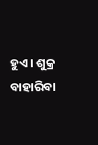ହୁଏ । ଶୁକ୍ର ବାହାରିବା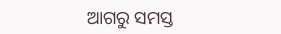ଆଗରୁ ସମସ୍ତ